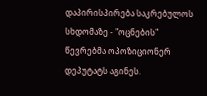დაპირისპირება საკრებულოს სხდომაზე - "ოცნების" წევრებმა ოპოზიციონერ დეპუტატს აგინეს.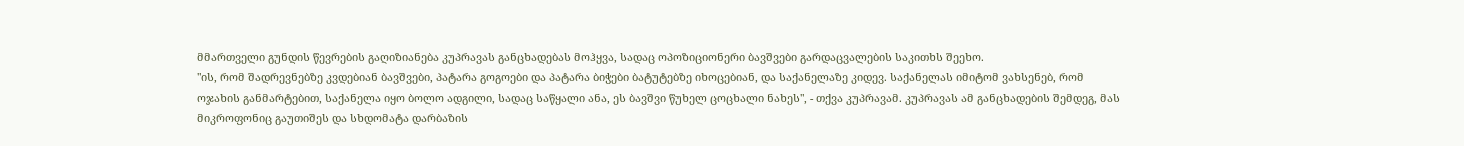მმართველი გუნდის წევრების გაღიზიანება კუპრავას განცხადებას მოჰყვა, სადაც ოპოზიციონერი ბავშვები გარდაცვალების საკითხს შეეხო.
"ის, რომ შადრევნებზე კვდებიან ბავშვები, პატარა გოგოები და პატარა ბიჭები ბატუტებზე იხოცებიან, და საქანელაზე კიდევ. საქანელას იმიტომ ვახსენებ, რომ ოჯახის განმარტებით, საქანელა იყო ბოლო ადგილი, სადაც საწყალი ანა, ეს ბავშვი წუხელ ცოცხალი ნახეს", - თქვა კუპრავამ. კუპრავას ამ განცხადების შემდეგ, მას მიკროფონიც გაუთიშეს და სხდომატა დარბაზის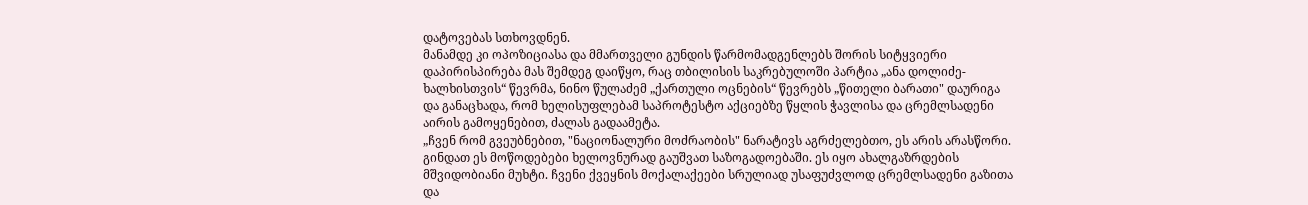დატოვებას სთხოვდნენ.
მანამდე კი ოპოზიციასა და მმართველი გუნდის წარმომადგენლებს შორის სიტყვიერი დაპირისპირება მას შემდეგ დაიწყო, რაც თბილისის საკრებულოში პარტია „ანა დოლიძე-ხალხისთვის“ წევრმა, ნინო წულაძემ „ქართული ოცნების“ წევრებს „წითელი ბარათი" დაურიგა და განაცხადა, რომ ხელისუფლებამ საპროტესტო აქციებზე წყლის ჭავლისა და ცრემლსადენი აირის გამოყენებით, ძალას გადაამეტა.
„ჩვენ რომ გვეუბნებით, "ნაციონალური მოძრაობის" ნარატივს აგრძელებთო, ეს არის არასწორი. გინდათ ეს მოწოდებები ხელოვნურად გაუშვათ საზოგადოებაში. ეს იყო ახალგაზრდების მშვიდობიანი მუხტი. ჩვენი ქვეყნის მოქალაქეები სრულიად უსაფუძვლოდ ცრემლსადენი გაზითა და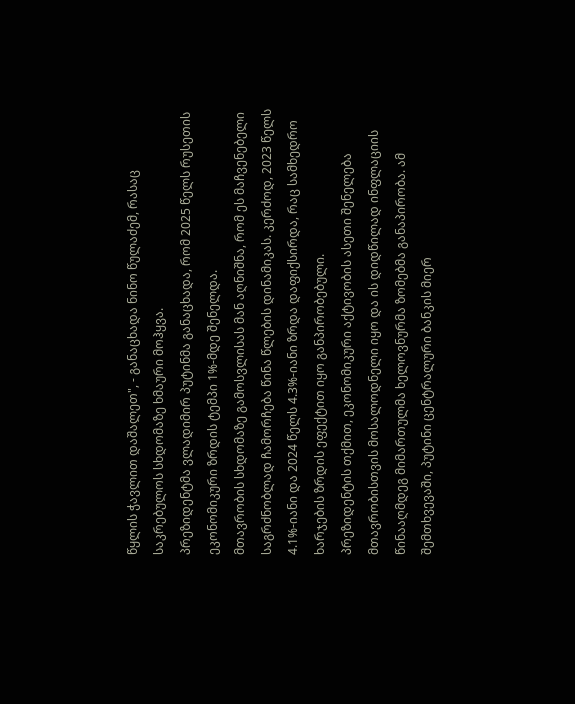წყლის ჭავლით დაშალეთ", - განაცხადა ნინო წულაძემ, რასაც საკრებულოს სხდომაზე ხმაური მოჰყვა.
პრეზიდენტმა ვლადიმირ პუტინმა განაცხადა, რომ 2025 წელს რუსეთის ეკონომიკური ზრდის ტემპი 1%-მდე შენელდა.
მთავრობის სხდომაზე გამოსვლისას მან აღნიშნა, რომ ეს მაჩვენებელი საგრძნობლად ჩამორჩება წინა წლების დინამიკას. კერძოდ, 2023 წელს 4.1%-იანი და 2024 წელს 4.3%-იანი ზრდა დაფიქსირდა, რაც სამხედრო ხარჯების ზრდის ეფექტით იყო განპირობებული.
პრეზიდენტის თქმით, ეკონომიკური აქტივობის ასეთი შენელება მთავრობისთვის მოსალოდნელი იყო და ის დიდწილად ინფლაციის წინააღმდეგ მიმართულმა ხელოვნურმა ზომებმა განაპირობა. ამ შემთხვევაში, პუტინი ცენტრალური ბანკის მიერ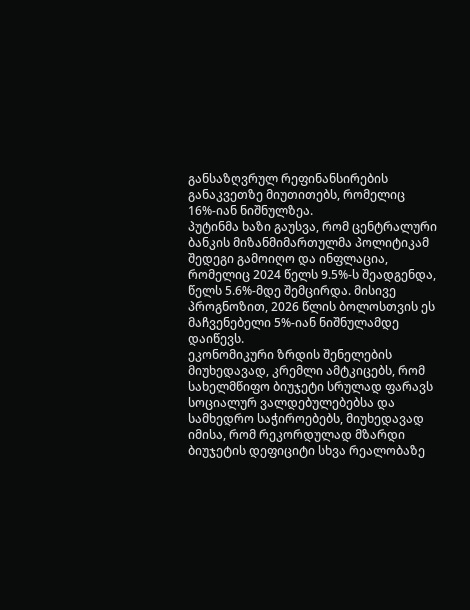განსაზღვრულ რეფინანსირების განაკვეთზე მიუთითებს, რომელიც 16%-იან ნიშნულზეა.
პუტინმა ხაზი გაუსვა, რომ ცენტრალური ბანკის მიზანმიმართულმა პოლიტიკამ შედეგი გამოიღო და ინფლაცია, რომელიც 2024 წელს 9.5%-ს შეადგენდა, წელს 5.6%-მდე შემცირდა. მისივე პროგნოზით, 2026 წლის ბოლოსთვის ეს მაჩვენებელი 5%-იან ნიშნულამდე დაიწევს.
ეკონომიკური ზრდის შენელების მიუხედავად, კრემლი ამტკიცებს, რომ სახელმწიფო ბიუჯეტი სრულად ფარავს სოციალურ ვალდებულებებსა და სამხედრო საჭიროებებს, მიუხედავად იმისა, რომ რეკორდულად მზარდი ბიუჯეტის დეფიციტი სხვა რეალობაზე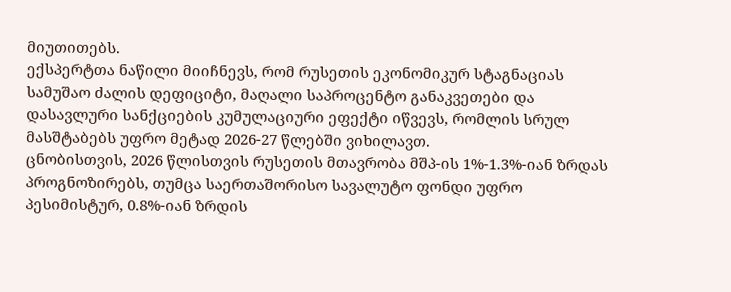მიუთითებს.
ექსპერტთა ნაწილი მიიჩნევს, რომ რუსეთის ეკონომიკურ სტაგნაციას სამუშაო ძალის დეფიციტი, მაღალი საპროცენტო განაკვეთები და დასავლური სანქციების კუმულაციური ეფექტი იწვევს, რომლის სრულ მასშტაბებს უფრო მეტად 2026-27 წლებში ვიხილავთ.
ცნობისთვის, 2026 წლისთვის რუსეთის მთავრობა მშპ-ის 1%-1.3%-იან ზრდას პროგნოზირებს, თუმცა საერთაშორისო სავალუტო ფონდი უფრო პესიმისტურ, 0.8%-იან ზრდის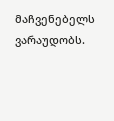მაჩვენებელს ვარაუდობს.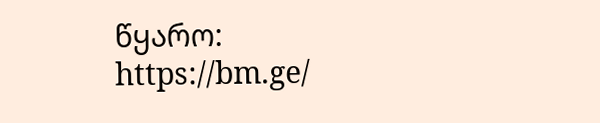წყარო: https://bm.ge/